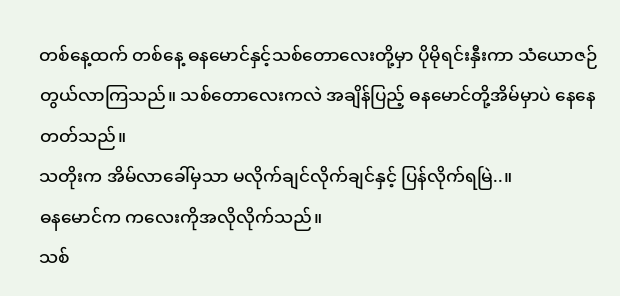တစ်နေ့ထက် တစ်နေ့ ဓနမောင်နှင့်သစ်တောလေးတို့မှာ ပိုမိုရင်းနှီးကာ သံယောဇဉ်တွယ်လာကြသည်။ သစ်တောလေးကလဲ အချိန်ပြည့် ဓနမောင်တို့အိမ်မှာပဲ နေနေတတ်သည်။
သတိုးက အိမ်လာခေါ်မှသာ မလိုက်ချင်လိုက်ချင်နှင့် ပြန်လိုက်ရမြဲ..။
ဓနမောင်က ကလေးကိုအလိုလိုက်သည်။
သစ်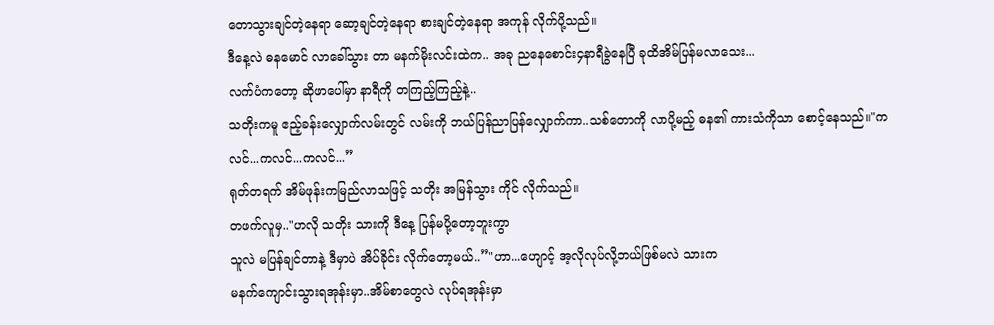တောသွားချင်တဲ့နေရာ ဆော့ချင်တဲ့နေရာ စားချင်တဲ့နေရာ အကုန် လိုက်ပို့သည်။
ဒီနေ့လဲ ဓနမောင် လာခေါ်သွား တာ မနက်မိုးလင်းထဲက.. အခု ညနေစောင်း၄နာရီခွဲနေပြီ ခုထိအိမ်ပြန်မလာသေး...
လက်ပံကတော့ ဆိုဖာပေါ်မှာ နာရီကို တကြည့်ကြည့်နဲ့..
သတိုးကမူ ဧည့်ခန်းလျှောက်လမ်းတွင် လမ်းကို ဘယ်ပြန်ညာပြန်လျှောက်ကာ..သစ်တောကို လာပို့မည့် ဓန၏ ကားသံကိုသာ စောင့်နေသည်။"ကလင်...ကလင်...ကလင်...”
ရုတ်တရက် အိမ်ဖုန်းကမြည်လာသဖြင့် သတိုး အမြန်သွား ကိုင် လိုက်သည်။
တဖက်လူမှ.."ဟလို သတိုး သားကို ဒီနေ့ ပြန်မပို့တော့ဘူးကွာ
သူလဲ မပြန်ချင်တာနဲ့ ဒီမှာပဲ အိပ်ခိုင်း လိုက်တော့မယ်..”"ဟာ...ဟျောင့် အ့လိုလုပ်လို့ဘယ်ဖြစ်မလဲ သားက
မနက်ကျောင်းသွားရအုန်းမှာ..အိမ်စာတွေလဲ လုပ်ရအုန်းမှာ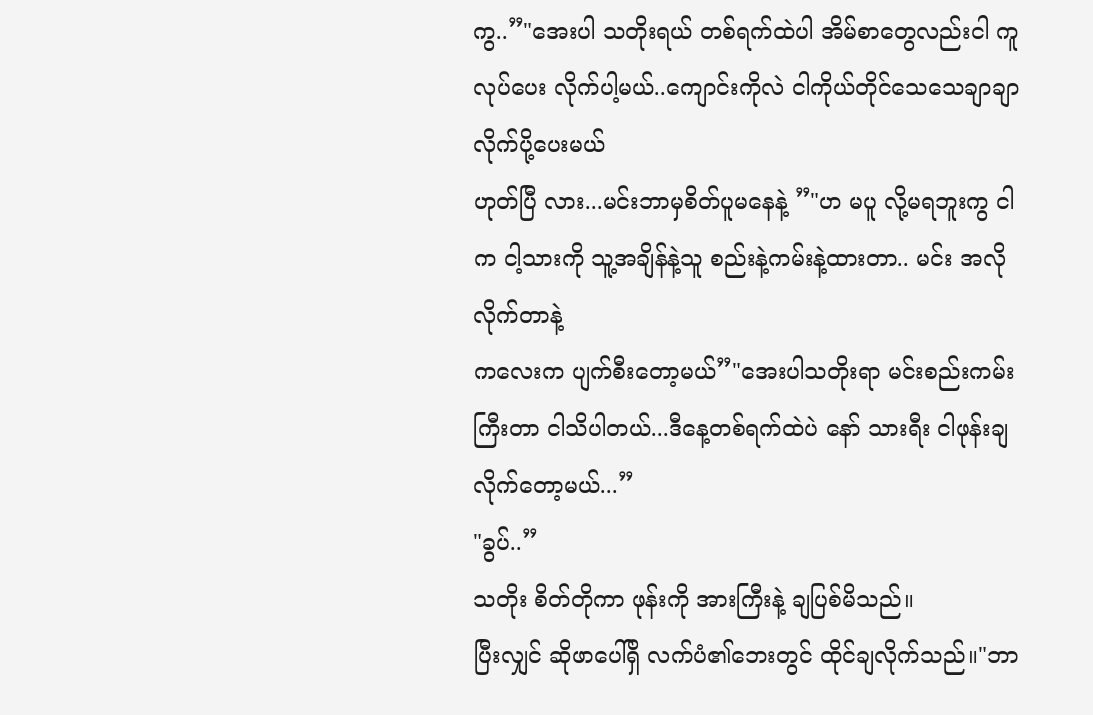ကွ..”"အေးပါ သတိုးရယ် တစ်ရက်ထဲပါ အိမ်စာတွေလည်းငါ ကူ လုပ်ပေး လိုက်ပါ့မယ်..ကျောင်းကိုလဲ ငါကိုယ်တိုင်သေသေချာချာ လိုက်ပို့ပေးမယ်
ဟုတ်ပြီ လား...မင်းဘာမှစိတ်ပူမနေနဲ့ ”"ဟ မပူ လို့မရဘူးကွ ငါက ငါ့သားကို သူ့အချိန်နဲ့သူ စည်းနဲ့ကမ်းနဲ့ထားတာ.. မင်း အလိုလိုက်တာနဲ့
ကလေးက ပျက်စီးတော့မယ်”"အေးပါသတိုးရာ မင်းစည်းကမ်းကြီးတာ ငါသိပါတယ်...ဒီနေ့တစ်ရက်ထဲပဲ နော် သားရီး ငါဖုန်းချလိုက်တော့မယ်...”
"ခွပ်..”
သတိုး စိတ်တိုကာ ဖုန်းကို အားကြီးနဲ့ ချပြစ်မိသည်။
ပြီးလျှင် ဆိုဖာပေါ်ရှိ လက်ပံ၏ဘေးတွင် ထိုင်ချလိုက်သည်။"ဘာ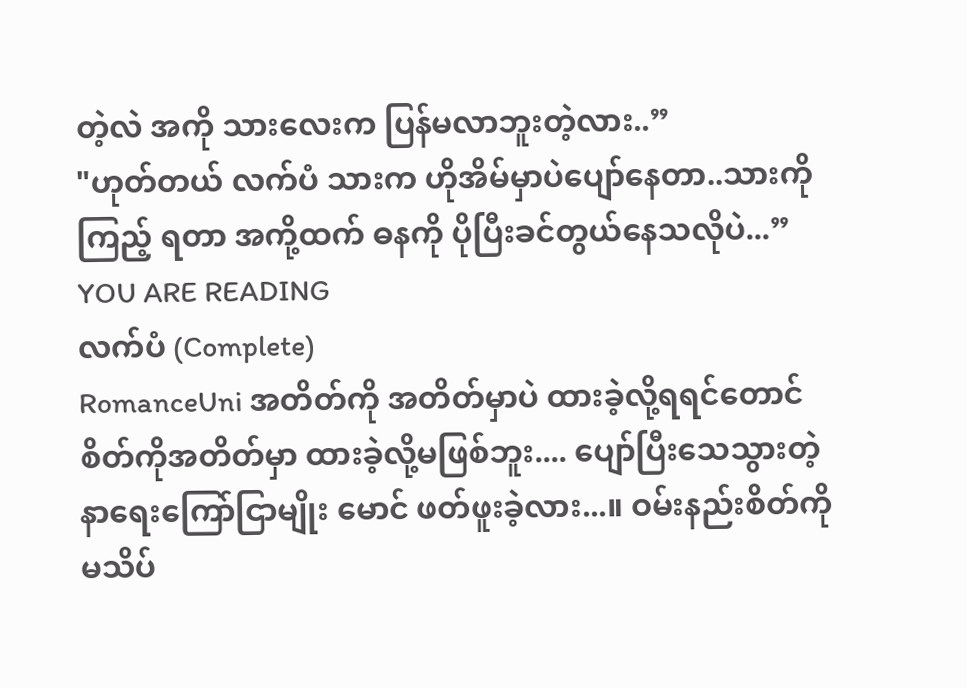တဲ့လဲ အကို သားလေးက ပြန်မလာဘူးတဲ့လား..”
"ဟုတ်တယ် လက်ပံ သားက ဟိုအိမ်မှာပဲပျော်နေတာ..သားကို ကြည့် ရတာ အကို့ထက် ဓနကို ပိုပြီးခင်တွယ်နေသလိုပဲ...”
YOU ARE READING
လက်ပံ (Complete)
RomanceUni အတိတ်ကို အတိတ်မှာပဲ ထားခဲ့လို့ရရင်တောင် စိတ်ကိုအတိတ်မှာ ထားခဲ့လို့မဖြစ်ဘူး.... ပျော်ပြီးသေသွားတဲ့ နာရေးကြော်ငြာမျိုး မောင် ဖတ်ဖူးခဲ့လား...။ ဝမ်းနည်းစိတ်ကို မသိပ်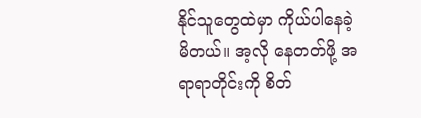နိုင်သူတွေထဲမှာ ကိုယ်ပါနေခဲ့မိတယ်။ အ့လို နေတတ်ဖို့ အရာရာတိုင်းကို စိတ်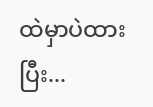ထဲမှာပဲထားပြီး...